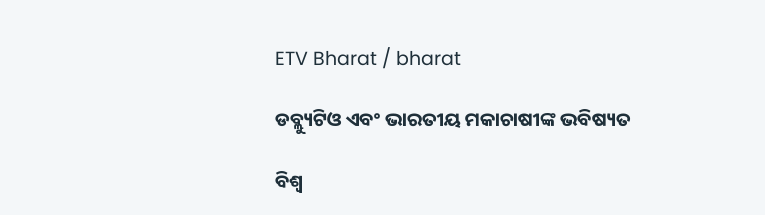ETV Bharat / bharat

ଡବ୍ଲ୍ୟୁଟିଓ ଏବଂ ଭାରତୀୟ ମକାଚାଷୀଙ୍କ ଭବିଷ୍ୟତ

ବିଶ୍ବ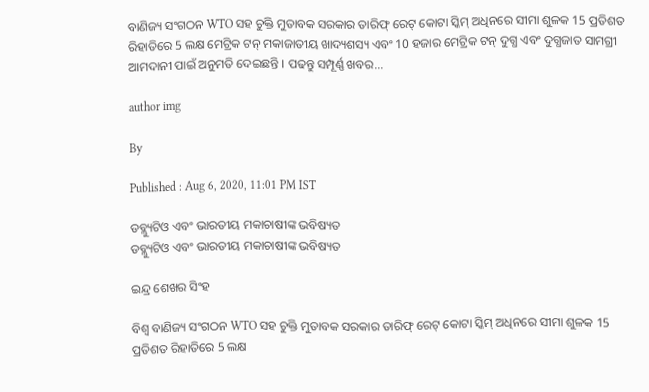ବାଣିଜ୍ୟ ସଂଗଠନ WTO ସହ ଚୁକ୍ତି ମୁତାବକ ସରକାର ତାରିଫ୍ ରେଟ୍ କୋଟା ସ୍କିମ୍ ଅଧିନରେ ସୀମା ଶୁଳକ 15 ପ୍ରତିଶତ ରିହାତିରେ 5 ଲକ୍ଷ ମେଟ୍ରିକ ଟନ୍ ମକାଜାତୀୟ ଖାଦ୍ୟଶସ୍ୟ ଏବଂ 10 ହଜାର ମେଟ୍ରିକ ଟନ୍ ଦୁଗ୍ଧ ଏବଂ ଦୁଗ୍ଧଜାତ ସାମଗ୍ରୀ ଆମଦାନୀ ପାଇଁ ଅନୁମତି ଦେଇଛନ୍ତି । ପଢନ୍ତୁ ସମ୍ପୂର୍ଣ୍ଣ ଖବର...

author img

By

Published : Aug 6, 2020, 11:01 PM IST

ଡବ୍ଲ୍ୟୁଟିଓ ଏବଂ ଭାରତୀୟ ମକାଚାଷୀଙ୍କ ଭବିଷ୍ୟତ
ଡବ୍ଲ୍ୟୁଟିଓ ଏବଂ ଭାରତୀୟ ମକାଚାଷୀଙ୍କ ଭବିଷ୍ୟତ

ଇନ୍ଦ୍ର ଶେଖର ସିଂହ

ବିଶ୍ବ ବାଣିଜ୍ୟ ସଂଗଠନ WTO ସହ ଚୁକ୍ତି ମୁତାବକ ସରକାର ତାରିଫ୍ ରେଟ୍ କୋଟା ସ୍କିମ୍ ଅଧିନରେ ସୀମା ଶୁଳକ 15 ପ୍ରତିଶତ ରିହାତିରେ 5 ଲକ୍ଷ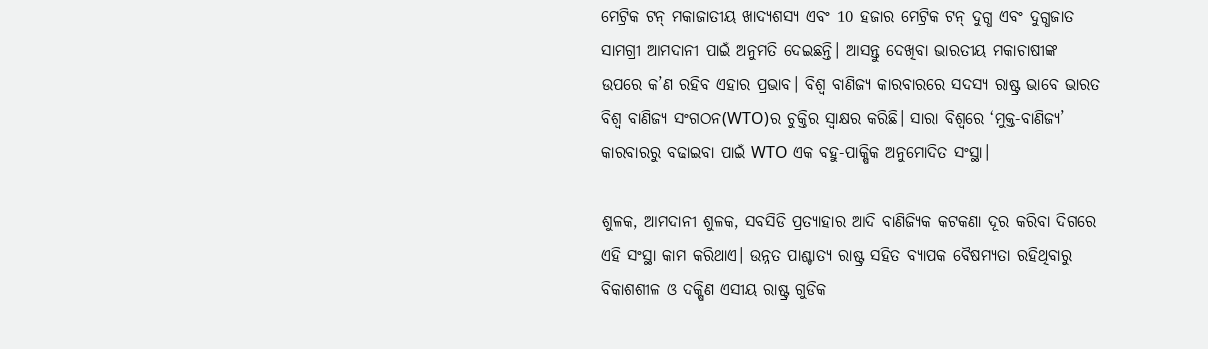ମେଟ୍ରିକ ଟନ୍ ମକାଜାତୀୟ ଖାଦ୍ୟଶସ୍ୟ ଏବଂ 10 ହଜାର ମେଟ୍ରିକ ଟନ୍ ଦୁଗ୍ଧ ଏବଂ ଦୁଗ୍ଧଜାତ ସାମଗ୍ରୀ ଆମଦାନୀ ପାଇଁ ଅନୁମତି ଦେଇଛନ୍ତି। ଆସନ୍ତୁ ଦେଖିବା ଭାରତୀୟ ମକାଚାଷୀଙ୍କ ଉପରେ କ’ଣ ରହିବ ଏହାର ପ୍ରଭାବ। ବିଶ୍ବ ବାଣିଜ୍ୟ କାରବାରରେ ସଦସ୍ୟ ରାଷ୍ଟ୍ର ଭାବେ ଭାରତ ବିଶ୍ବ ବାଣିଜ୍ୟ ସଂଗଠନ(WTO)ର ଚୁକ୍ତିର ସ୍ବାକ୍ଷର କରିଛି। ସାରା ବିଶ୍ବରେ ‘ମୁକ୍ତ-ବାଣିଜ୍ୟ’ କାରବାରରୁ ବଢାଇବା ପାଇଁ WTO ଏକ ବହୁ-ପାକ୍ଷିକ ଅନୁମୋଦିତ ସଂସ୍ଥା।

ଶୁଳକ, ଆମଦାନୀ ଶୁଳକ, ସବସିଡି ପ୍ରତ୍ୟାହାର ଆଦି ବାଣିଜ୍ୟିକ କଟକଣା ଦୂର କରିବା ଦିଗରେ ଏହି ସଂସ୍ଥା କାମ କରିଥାଏ। ଉନ୍ନତ ପାଶ୍ଚାତ୍ୟ ରାଷ୍ଟ୍ର ସହିତ ବ୍ୟାପକ ବୈଷମ୍ୟତା ରହିଥିବାରୁ ବିକାଶଶୀଳ ଓ ଦକ୍ଷିଣ ଏସୀୟ ରାଷ୍ଟ୍ର ଗୁଡିକ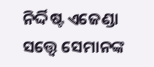ନିର୍ଦ୍ଦିଷ୍ଟ ଏଜେଣ୍ଡା ସତ୍ତ୍ବେ ସେମାନଙ୍କ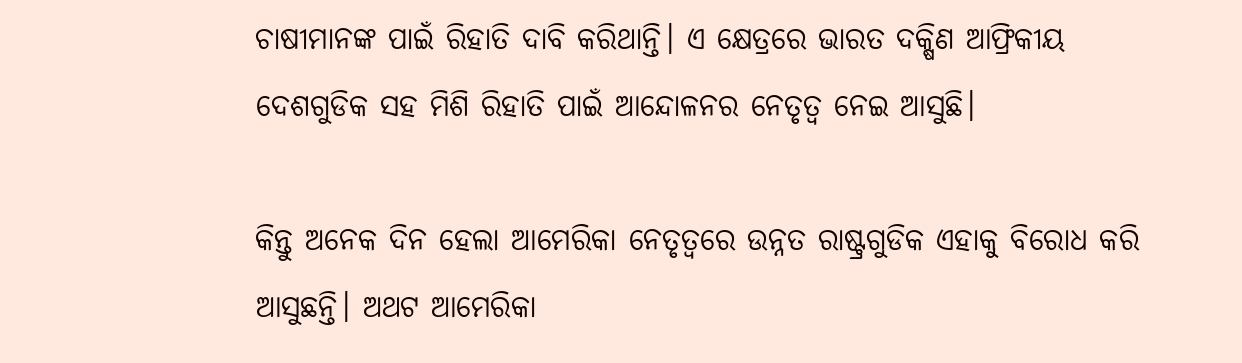ଚାଷୀମାନଙ୍କ ପାଇଁ ରିହାତି ଦାବି କରିଥାନ୍ତି। ଏ କ୍ଷେତ୍ରରେ ଭାରତ ଦକ୍ଷିଣ ଆଫ୍ରିକୀୟ ଦେଶଗୁଡିକ ସହ ମିଶି ରିହାତି ପାଇଁ ଆନ୍ଦୋଳନର ନେତୃତ୍ବ ନେଇ ଆସୁଛି।

କିନ୍ତୁ ଅନେକ ଦିନ ହେଲା ଆମେରିକା ନେତୃତ୍ବରେ ଉନ୍ନତ ରାଷ୍ଟ୍ରଗୁଡିକ ଏହାକୁ ବିରୋଧ କରି ଆସୁଛନ୍ତି। ଅଥଟ ଆମେରିକା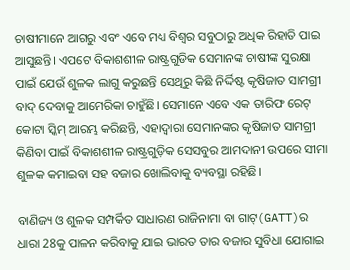ଚାଷୀମାନେ ଆଗରୁ ଏବଂ ଏବେ ମଧ୍ୟ ବିଶ୍ବର ସବୁଠାରୁ ଅଧିକ ରିହାତି ପାଇ ଆସୁଛନ୍ତି। ଏପଟେ ବିକାଶଶୀଳ ରାଷ୍ଟ୍ରଗୁଡିକ ସେମାନଙ୍କ ଚାଷୀଙ୍କ ସୁରକ୍ଷା ପାଇଁ ଯେଉଁ ଶୁଳକ ଲାଗୁ କରୁଛନ୍ତି ସେଥିରୁ କିଛି ନିର୍ଦ୍ଦିଷ୍ଟ କୃଷିଜାତ ସାମଗ୍ରୀ ବାଦ୍ ଦେବାକୁ ଆମେରିକା ଚାହୁଁଛି। ସେମାନେ ଏବେ ଏକ ତାରିଫ ରେଟ୍ କୋଟା ସ୍କିମ୍ ଆରମ୍ଭ କରିଛନ୍ତି, ଏହାଦ୍ବାରା ସେମାନଙ୍କର କୃଷିଜାତ ସାମଗ୍ରୀ କିଣିବା ପାଇଁ ବିକାଶଶୀଳ ରାଷ୍ଟ୍ରଗୁଡ଼ିକ ସେସବୁର ଆମଦାନୀ ଉପରେ ସୀମା ଶୁଳକ କମାଇବା ସହ ବଜାର ଖୋଲିବାକୁ ବ୍ୟବସ୍ଥା ରହିଛି।

ବାଣିଜ୍ୟ ଓ ଶୁଳକ ସମ୍ପର୍କିତ ସାଧାରଣ ରାଜିନାମା ବା ଗାଟ୍(GATT)ର ଧାରା 28କୁ ପାଳନ କରିବାକୁ ଯାଇ ଭାରତ ତାର ବଜାର ସୁବିଧା ଯୋଗାଇ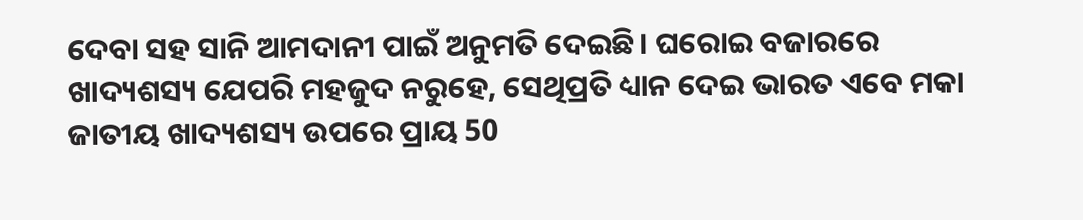ଦେବା ସହ ସାନି ଆମଦାନୀ ପାଇଁ ଅନୁମତି ଦେଇଛି। ଘରୋଇ ବଜାରରେ ଖାଦ୍ୟଶସ୍ୟ ଯେପରି ମହଜୁଦ ନରୁହେ, ସେଥିପ୍ରତି ଧ୍ୟାନ ଦେଇ ଭାରତ ଏବେ ମକା ଜାତୀୟ ଖାଦ୍ୟଶସ୍ୟ ଉପରେ ପ୍ରାୟ 50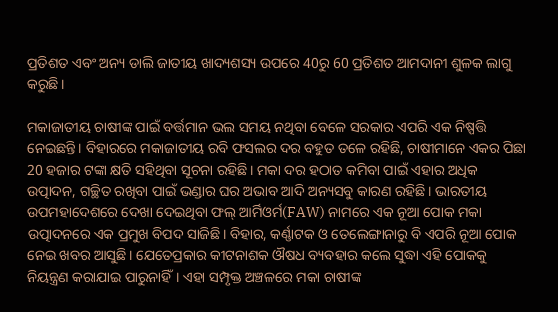ପ୍ରତିଶତ ଏବଂ ଅନ୍ୟ ଡାଲି ଜାତୀୟ ଖାଦ୍ୟଶସ୍ୟ ଉପରେ 40ରୁ 60 ପ୍ରତିଶତ ଆମଦାନୀ ଶୁଳକ ଲାଗୁ କରୁଛି।

ମକାଜାତୀୟ ଚାଷୀଙ୍କ ପାଇଁ ବର୍ତ୍ତମାନ ଭଲ ସମୟ ନଥିବା ବେଳେ ସରକାର ଏପରି ଏକ ନିଷ୍ପତ୍ତି ନେଇଛନ୍ତି। ବିହାରରେ ମକାଜାତୀୟ ରବି ଫସଲର ଦର ବହୁତ ତଳେ ରହିଛି, ଚାଷୀମାନେ ଏକର ପିଛା 20 ହଜାର ଟଙ୍କା କ୍ଷତି ସହିଥିବା ସୂଚନା ରହିଛି। ମକା ଦର ହଠାତ କମିବା ପାଇଁ ଏହାର ଅଧିକ ଉତ୍ପାଦନ, ଗଚ୍ଛିତ ରଖିବା ପାଇଁ ଭଣ୍ଡାର ଘର ଅଭାବ ଆଦି ଅନ୍ୟସବୁ କାରଣ ରହିଛି। ଭାରତୀୟ ଉପମହାଦେଶରେ ଦେଖା ଦେଇଥିବା ଫଲ୍ ଆର୍ମିଓର୍ମ(FAW) ନାମରେ ଏକ ନୂଆ ପୋକ ମକା ଉତ୍ପାଦନରେ ଏକ ପ୍ରମୁଖ ବିପଦ ସାଜିଛି। ବିହାର, କର୍ଣ୍ଣାଟକ ଓ ତେଲେଙ୍ଗାନାରୁ ବି ଏପରି ନୂଆ ପୋକ ନେଇ ଖବର ଆସୁଛି। ଯେତେପ୍ରକାର କୀଟନାଶକ ଔଷଧ ବ୍ୟବହାର କଲେ ସୁଦ୍ଧା ଏହି ପୋକକୁ ନିୟନ୍ତ୍ରଣ କରାଯାଇ ପାରୁନାହିଁ। ଏହା ସମ୍ପୃକ୍ତ ଅଞ୍ଚଳରେ ମକା ଚାଷୀଙ୍କ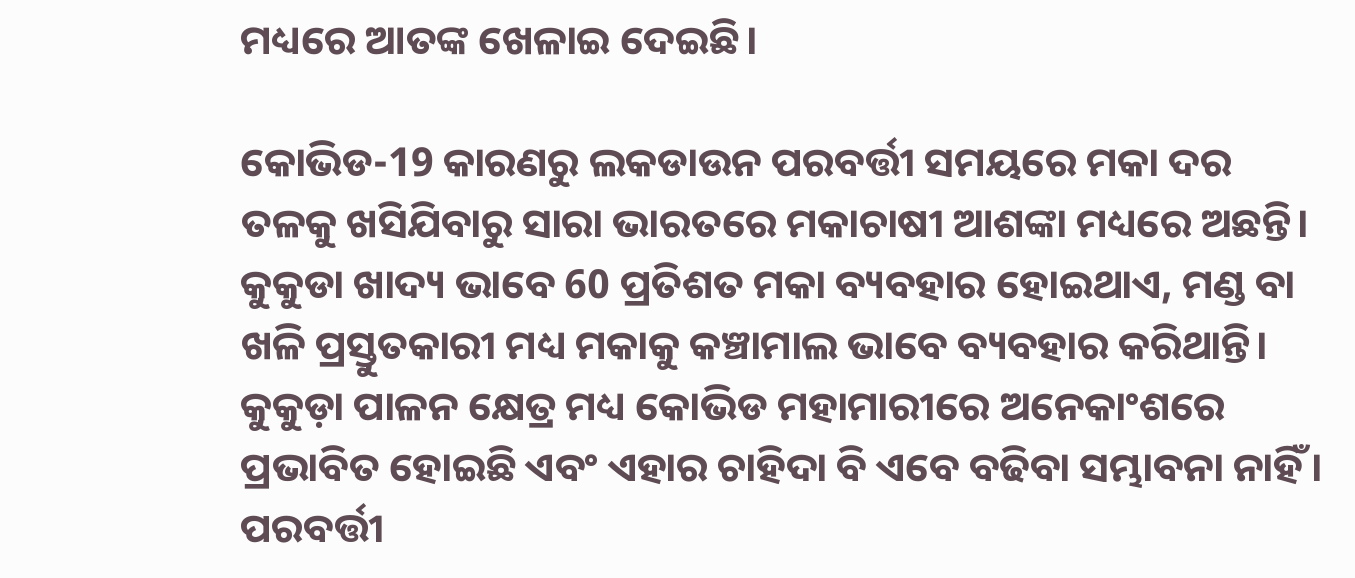ମଧ୍ୟରେ ଆତଙ୍କ ଖେଳାଇ ଦେଇଛି।

କୋଭିଡ-19 କାରଣରୁ ଲକଡାଉନ ପରବର୍ତ୍ତୀ ସମୟରେ ମକା ଦର ତଳକୁ ଖସିଯିବାରୁ ସାରା ଭାରତରେ ମକାଚାଷୀ ଆଶଙ୍କା ମଧ୍ୟରେ ଅଛନ୍ତି। କୁକୁଡା ଖାଦ୍ୟ ଭାବେ 60 ପ୍ରତିଶତ ମକା ବ୍ୟବହାର ହୋଇଥାଏ, ମଣ୍ଡ ବା ଖଳି ପ୍ରସ୍ତୁତକାରୀ ମଧ୍ୟ ମକାକୁ କଞ୍ଚାମାଲ ଭାବେ ବ୍ୟବହାର କରିଥାନ୍ତି। କୁକୁଡ଼ା ପାଳନ କ୍ଷେତ୍ର ମଧ୍ୟ କୋଭିଡ ମହାମାରୀରେ ଅନେକାଂଶରେ ପ୍ରଭାବିତ ହୋଇଛି ଏବଂ ଏହାର ଚାହିଦା ବି ଏବେ ବଢିବା ସମ୍ଭାବନା ନାହିଁ। ପରବର୍ତ୍ତୀ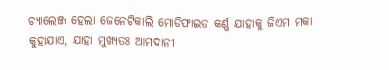ଚ୍ୟାଲେଞ୍ଜ ହେଲା ଜେନେଟିକାଲି ମୋଡିଫାଇଡ କର୍ଣ୍ଣ ଯାହାକୁ ଜିଏମ ମକା କୁହାଯାଏ, ଯାହା ମୁଖ୍ୟତଃ ଆମଦାନୀ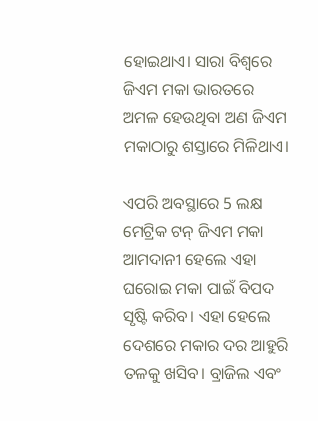ହୋଇଥାଏ। ସାରା ବିଶ୍ବରେ ଜିଏମ ମକା ଭାରତରେ ଅମଳ ହେଉଥିବା ଅଣ ଜିଏମ ମକାଠାରୁ ଶସ୍ତାରେ ମିଳିଥାଏ।

ଏପରି ଅବସ୍ଥାରେ 5 ଲକ୍ଷ ମେଟ୍ରିକ ଟନ୍ ଜିଏମ ମକା ଆମଦାନୀ ହେଲେ ଏହା ଘରୋଇ ମକା ପାଇଁ ବିପଦ ସୃଷ୍ଟି କରିବ। ଏହା ହେଲେ ଦେଶରେ ମକାର ଦର ଆହୁରି ତଳକୁ ଖସିବ। ବ୍ରାଜିଲ ଏବଂ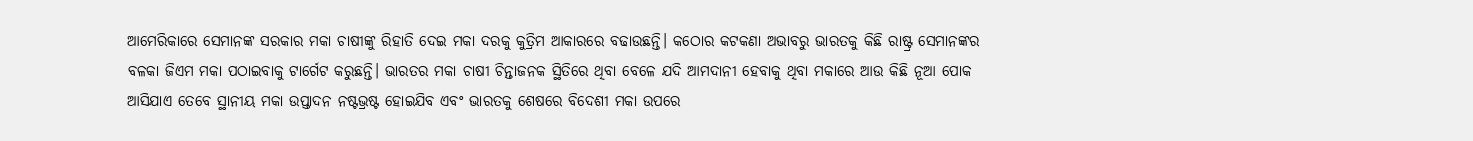ଆମେରିକାରେ ସେମାନଙ୍କ ସରକାର ମକା ଚାଷୀଙ୍କୁ ରିହାତି ଦେଇ ମକା ଦରକୁ କୁତ୍ରିମ ଆକାରରେ ବଢାଉଛନ୍ତି। କଠୋର କଟକଣା ଅଭାବରୁ ଭାରତକୁ କିଛି ରାଷ୍ଟ୍ର ସେମାନଙ୍କର ବଳକା ଜିଏମ ମକା ପଠାଇବାକୁ ଟାର୍ଗେଟ କରୁଛନ୍ତି। ଭାରତର ମକା ଚାଷୀ ଚିନ୍ତାଜନକ ସ୍ଥିତିରେ ଥିବା ବେଳେ ଯଦି ଆମଦାନୀ ହେବାକୁ ଥିବା ମକାରେ ଆଉ କିଛି ନୂଆ ପୋକ ଆସିଯାଏ ତେବେ ସ୍ଥାନୀୟ ମକା ଉପ୍ତାଦନ ନଷ୍ଟଭ୍ରଷ୍ଟ ହୋଇଯିବ ଏବଂ ଭାରତକୁ ଶେଷରେ ବିଦେଶୀ ମକା ଉପରେ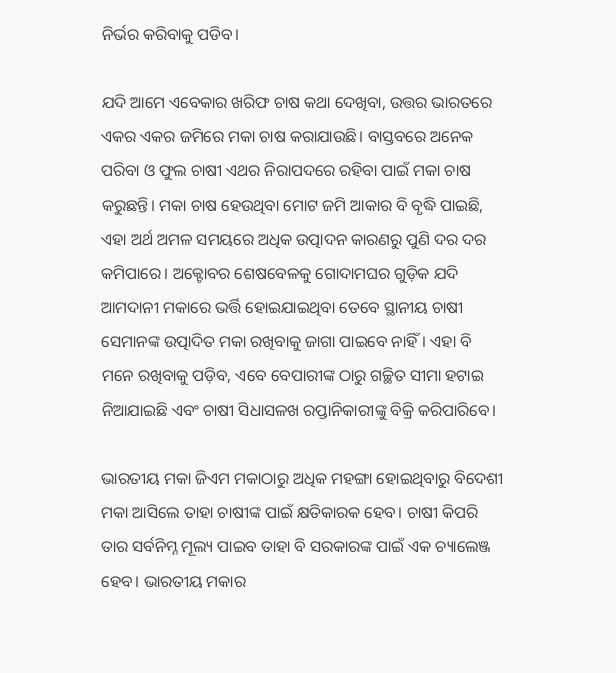ନିର୍ଭର କରିବାକୁ ପଡିବ।

ଯଦି ଆମେ ଏବେକାର ଖରିଫ ଚାଷ କଥା ଦେଖିବା, ଉତ୍ତର ଭାରତରେ ଏକର ଏକର ଜମିରେ ମକା ଚାଷ କରାଯାଉଛି। ବାସ୍ତବରେ ଅନେକ ପରିବା ଓ ଫୁଲ ଚାଷୀ ଏଥର ନିରାପଦରେ ରହିବା ପାଇଁ ମକା ଚାଷ କରୁଛନ୍ତି। ମକା ଚାଷ ହେଉଥିବା ମୋଟ ଜମି ଆକାର ବି ବୃଦ୍ଧି ପାଇଛି, ଏହା ଅର୍ଥ ଅମଳ ସମୟରେ ଅଧିକ ଉତ୍ପାଦନ କାରଣରୁ ପୁଣି ଦର ଦର କମିପାରେ। ଅକ୍ଟୋବର ଶେଷବେଳକୁ ଗୋଦାମଘର ଗୁଡ଼ିକ ଯଦି ଆମଦାନୀ ମକାରେ ଭର୍ତ୍ତି ହୋଇଯାଇଥିବା ତେବେ ସ୍ଥାନୀୟ ଚାଷୀ ସେମାନଙ୍କ ଉତ୍ପାଦିତ ମକା ରଖିବାକୁ ଜାଗା ପାଇବେ ନାହିଁ। ଏହା ବି ମନେ ରଖିବାକୁ ପଡ଼ିବ, ଏବେ ବେପାରୀଙ୍କ ଠାରୁ ଗଚ୍ଛିତ ସୀମା ହଟାଇ ନିଆଯାଇଛି ଏବଂ ଚାଷୀ ସିଧାସଳଖ ରପ୍ତାନିକାରୀଙ୍କୁ ବିକ୍ରି କରିପାରିବେ।

ଭାରତୀୟ ମକା ଜିଏମ ମକାଠାରୁ ଅଧିକ ମହଙ୍ଗା ହୋଇଥିବାରୁ ବିଦେଶୀ ମକା ଆସିଲେ ତାହା ଚାଷୀଙ୍କ ପାଇଁ କ୍ଷତିକାରକ ହେବ। ଚାଷୀ କିପରି ତାର ସର୍ବନିମ୍ନ ମୂଲ୍ୟ ପାଇବ ତାହା ବି ସରକାରଙ୍କ ପାଇଁ ଏକ ଚ୍ୟାଲେଞ୍ଜ ହେବ। ଭାରତୀୟ ମକାର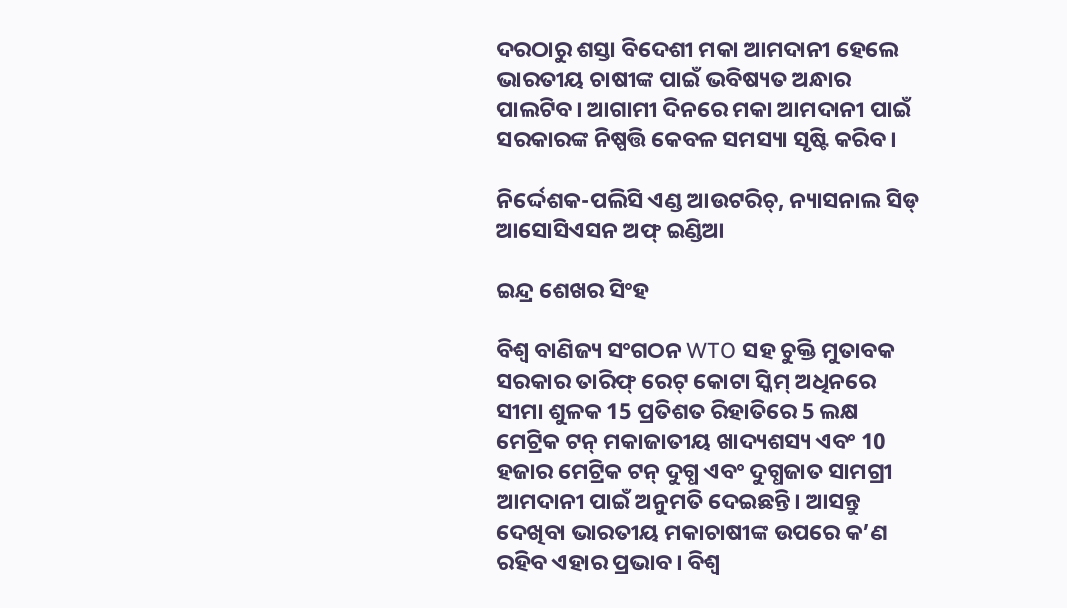ଦରଠାରୁ ଶସ୍ତା ବିଦେଶୀ ମକା ଆମଦାନୀ ହେଲେ ଭାରତୀୟ ଚାଷୀଙ୍କ ପାଇଁ ଭବିଷ୍ୟତ ଅନ୍ଧାର ପାଲଟିବ। ଆଗାମୀ ଦିନରେ ମକା ଆମଦାନୀ ପାଇଁ ସରକାରଙ୍କ ନିଷ୍ପତ୍ତି କେବଳ ସମସ୍ୟା ସୃଷ୍ଟି କରିବ।

ନିର୍ଦ୍ଦେଶକ-ପଲିସି ଏଣ୍ଡ ଆଉଟରିଚ୍, ନ୍ୟାସନାଲ ସିଡ୍ ଆସୋସିଏସନ ଅଫ୍ ଇଣ୍ଡିଆ

ଇନ୍ଦ୍ର ଶେଖର ସିଂହ

ବିଶ୍ବ ବାଣିଜ୍ୟ ସଂଗଠନ WTO ସହ ଚୁକ୍ତି ମୁତାବକ ସରକାର ତାରିଫ୍ ରେଟ୍ କୋଟା ସ୍କିମ୍ ଅଧିନରେ ସୀମା ଶୁଳକ 15 ପ୍ରତିଶତ ରିହାତିରେ 5 ଲକ୍ଷ ମେଟ୍ରିକ ଟନ୍ ମକାଜାତୀୟ ଖାଦ୍ୟଶସ୍ୟ ଏବଂ 10 ହଜାର ମେଟ୍ରିକ ଟନ୍ ଦୁଗ୍ଧ ଏବଂ ଦୁଗ୍ଧଜାତ ସାମଗ୍ରୀ ଆମଦାନୀ ପାଇଁ ଅନୁମତି ଦେଇଛନ୍ତି। ଆସନ୍ତୁ ଦେଖିବା ଭାରତୀୟ ମକାଚାଷୀଙ୍କ ଉପରେ କ’ଣ ରହିବ ଏହାର ପ୍ରଭାବ। ବିଶ୍ବ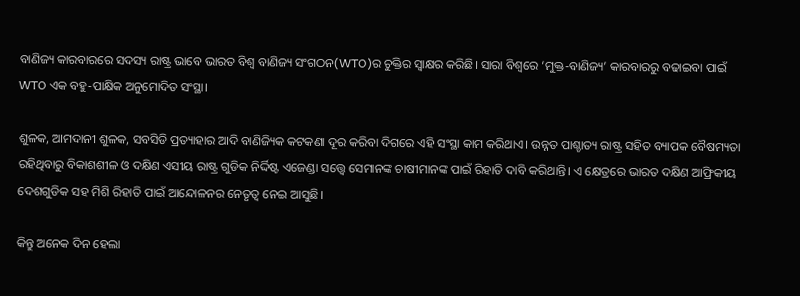ବାଣିଜ୍ୟ କାରବାରରେ ସଦସ୍ୟ ରାଷ୍ଟ୍ର ଭାବେ ଭାରତ ବିଶ୍ବ ବାଣିଜ୍ୟ ସଂଗଠନ(WTO)ର ଚୁକ୍ତିର ସ୍ବାକ୍ଷର କରିଛି। ସାରା ବିଶ୍ବରେ ‘ମୁକ୍ତ-ବାଣିଜ୍ୟ’ କାରବାରରୁ ବଢାଇବା ପାଇଁ WTO ଏକ ବହୁ-ପାକ୍ଷିକ ଅନୁମୋଦିତ ସଂସ୍ଥା।

ଶୁଳକ, ଆମଦାନୀ ଶୁଳକ, ସବସିଡି ପ୍ରତ୍ୟାହାର ଆଦି ବାଣିଜ୍ୟିକ କଟକଣା ଦୂର କରିବା ଦିଗରେ ଏହି ସଂସ୍ଥା କାମ କରିଥାଏ। ଉନ୍ନତ ପାଶ୍ଚାତ୍ୟ ରାଷ୍ଟ୍ର ସହିତ ବ୍ୟାପକ ବୈଷମ୍ୟତା ରହିଥିବାରୁ ବିକାଶଶୀଳ ଓ ଦକ୍ଷିଣ ଏସୀୟ ରାଷ୍ଟ୍ର ଗୁଡିକ ନିର୍ଦ୍ଦିଷ୍ଟ ଏଜେଣ୍ଡା ସତ୍ତ୍ବେ ସେମାନଙ୍କ ଚାଷୀମାନଙ୍କ ପାଇଁ ରିହାତି ଦାବି କରିଥାନ୍ତି। ଏ କ୍ଷେତ୍ରରେ ଭାରତ ଦକ୍ଷିଣ ଆଫ୍ରିକୀୟ ଦେଶଗୁଡିକ ସହ ମିଶି ରିହାତି ପାଇଁ ଆନ୍ଦୋଳନର ନେତୃତ୍ବ ନେଇ ଆସୁଛି।

କିନ୍ତୁ ଅନେକ ଦିନ ହେଲା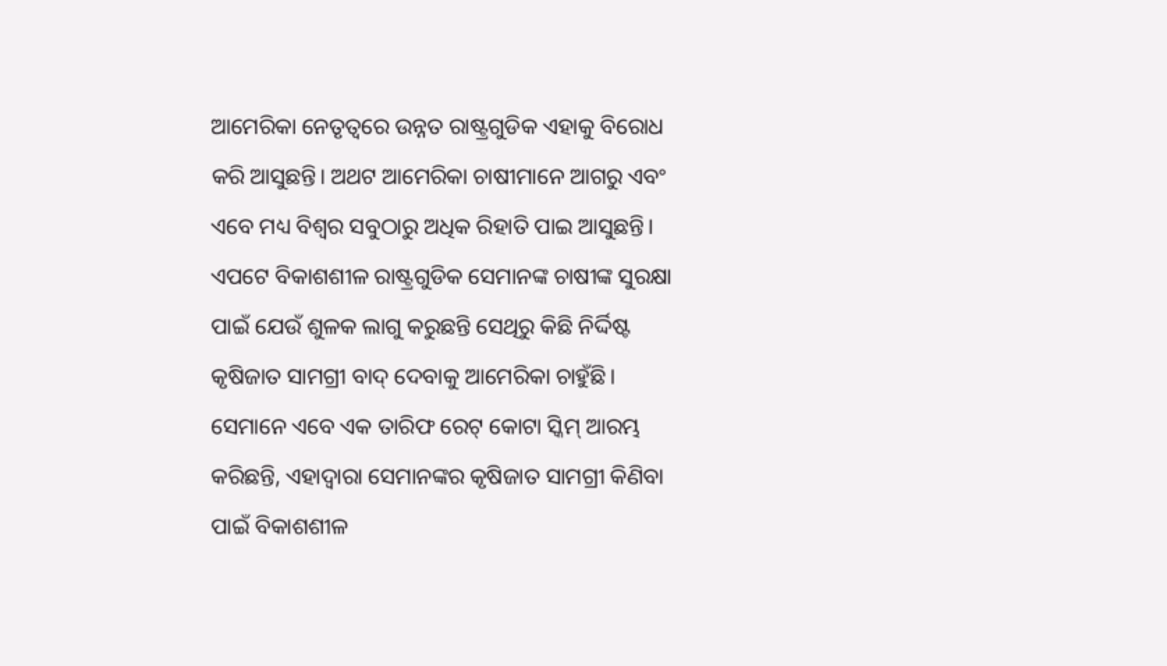ଆମେରିକା ନେତୃତ୍ବରେ ଉନ୍ନତ ରାଷ୍ଟ୍ରଗୁଡିକ ଏହାକୁ ବିରୋଧ କରି ଆସୁଛନ୍ତି। ଅଥଟ ଆମେରିକା ଚାଷୀମାନେ ଆଗରୁ ଏବଂ ଏବେ ମଧ୍ୟ ବିଶ୍ବର ସବୁଠାରୁ ଅଧିକ ରିହାତି ପାଇ ଆସୁଛନ୍ତି। ଏପଟେ ବିକାଶଶୀଳ ରାଷ୍ଟ୍ରଗୁଡିକ ସେମାନଙ୍କ ଚାଷୀଙ୍କ ସୁରକ୍ଷା ପାଇଁ ଯେଉଁ ଶୁଳକ ଲାଗୁ କରୁଛନ୍ତି ସେଥିରୁ କିଛି ନିର୍ଦ୍ଦିଷ୍ଟ କୃଷିଜାତ ସାମଗ୍ରୀ ବାଦ୍ ଦେବାକୁ ଆମେରିକା ଚାହୁଁଛି। ସେମାନେ ଏବେ ଏକ ତାରିଫ ରେଟ୍ କୋଟା ସ୍କିମ୍ ଆରମ୍ଭ କରିଛନ୍ତି, ଏହାଦ୍ବାରା ସେମାନଙ୍କର କୃଷିଜାତ ସାମଗ୍ରୀ କିଣିବା ପାଇଁ ବିକାଶଶୀଳ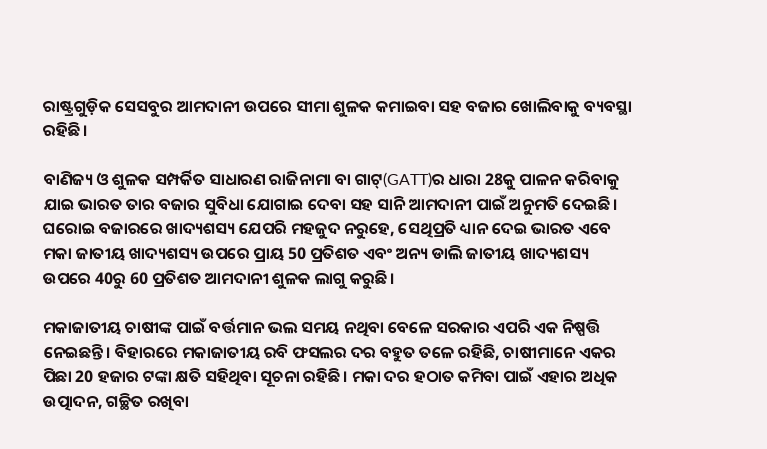ରାଷ୍ଟ୍ରଗୁଡ଼ିକ ସେସବୁର ଆମଦାନୀ ଉପରେ ସୀମା ଶୁଳକ କମାଇବା ସହ ବଜାର ଖୋଲିବାକୁ ବ୍ୟବସ୍ଥା ରହିଛି।

ବାଣିଜ୍ୟ ଓ ଶୁଳକ ସମ୍ପର୍କିତ ସାଧାରଣ ରାଜିନାମା ବା ଗାଟ୍(GATT)ର ଧାରା 28କୁ ପାଳନ କରିବାକୁ ଯାଇ ଭାରତ ତାର ବଜାର ସୁବିଧା ଯୋଗାଇ ଦେବା ସହ ସାନି ଆମଦାନୀ ପାଇଁ ଅନୁମତି ଦେଇଛି। ଘରୋଇ ବଜାରରେ ଖାଦ୍ୟଶସ୍ୟ ଯେପରି ମହଜୁଦ ନରୁହେ, ସେଥିପ୍ରତି ଧ୍ୟାନ ଦେଇ ଭାରତ ଏବେ ମକା ଜାତୀୟ ଖାଦ୍ୟଶସ୍ୟ ଉପରେ ପ୍ରାୟ 50 ପ୍ରତିଶତ ଏବଂ ଅନ୍ୟ ଡାଲି ଜାତୀୟ ଖାଦ୍ୟଶସ୍ୟ ଉପରେ 40ରୁ 60 ପ୍ରତିଶତ ଆମଦାନୀ ଶୁଳକ ଲାଗୁ କରୁଛି।

ମକାଜାତୀୟ ଚାଷୀଙ୍କ ପାଇଁ ବର୍ତ୍ତମାନ ଭଲ ସମୟ ନଥିବା ବେଳେ ସରକାର ଏପରି ଏକ ନିଷ୍ପତ୍ତି ନେଇଛନ୍ତି। ବିହାରରେ ମକାଜାତୀୟ ରବି ଫସଲର ଦର ବହୁତ ତଳେ ରହିଛି, ଚାଷୀମାନେ ଏକର ପିଛା 20 ହଜାର ଟଙ୍କା କ୍ଷତି ସହିଥିବା ସୂଚନା ରହିଛି। ମକା ଦର ହଠାତ କମିବା ପାଇଁ ଏହାର ଅଧିକ ଉତ୍ପାଦନ, ଗଚ୍ଛିତ ରଖିବା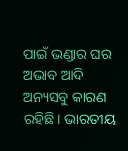ପାଇଁ ଭଣ୍ଡାର ଘର ଅଭାବ ଆଦି ଅନ୍ୟସବୁ କାରଣ ରହିଛି। ଭାରତୀୟ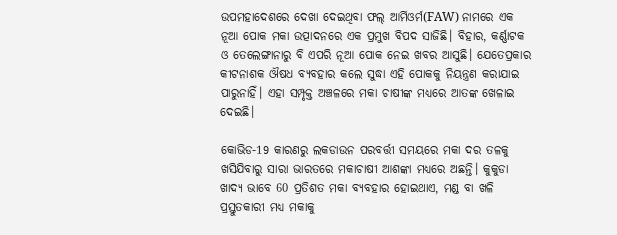ଉପମହାଦେଶରେ ଦେଖା ଦେଇଥିବା ଫଲ୍ ଆର୍ମିଓର୍ମ(FAW) ନାମରେ ଏକ ନୂଆ ପୋକ ମକା ଉତ୍ପାଦନରେ ଏକ ପ୍ରମୁଖ ବିପଦ ସାଜିଛି। ବିହାର, କର୍ଣ୍ଣାଟକ ଓ ତେଲେଙ୍ଗାନାରୁ ବି ଏପରି ନୂଆ ପୋକ ନେଇ ଖବର ଆସୁଛି। ଯେତେପ୍ରକାର କୀଟନାଶକ ଔଷଧ ବ୍ୟବହାର କଲେ ସୁଦ୍ଧା ଏହି ପୋକକୁ ନିୟନ୍ତ୍ରଣ କରାଯାଇ ପାରୁନାହିଁ। ଏହା ସମ୍ପୃକ୍ତ ଅଞ୍ଚଳରେ ମକା ଚାଷୀଙ୍କ ମଧ୍ୟରେ ଆତଙ୍କ ଖେଳାଇ ଦେଇଛି।

କୋଭିଡ-19 କାରଣରୁ ଲକଡାଉନ ପରବର୍ତ୍ତୀ ସମୟରେ ମକା ଦର ତଳକୁ ଖସିଯିବାରୁ ସାରା ଭାରତରେ ମକାଚାଷୀ ଆଶଙ୍କା ମଧ୍ୟରେ ଅଛନ୍ତି। କୁକୁଡା ଖାଦ୍ୟ ଭାବେ 60 ପ୍ରତିଶତ ମକା ବ୍ୟବହାର ହୋଇଥାଏ, ମଣ୍ଡ ବା ଖଳି ପ୍ରସ୍ତୁତକାରୀ ମଧ୍ୟ ମକାକୁ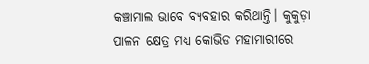କଞ୍ଚାମାଲ ଭାବେ ବ୍ୟବହାର କରିଥାନ୍ତି। କୁକୁଡ଼ା ପାଳନ କ୍ଷେତ୍ର ମଧ୍ୟ କୋଭିଡ ମହାମାରୀରେ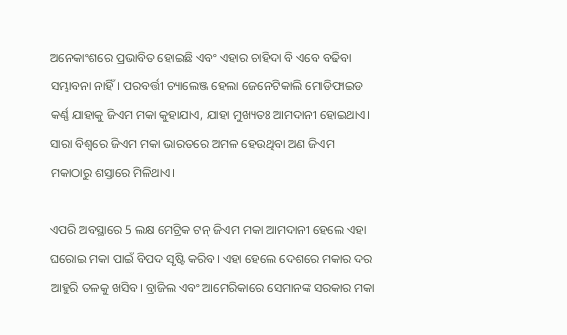ଅନେକାଂଶରେ ପ୍ରଭାବିତ ହୋଇଛି ଏବଂ ଏହାର ଚାହିଦା ବି ଏବେ ବଢିବା ସମ୍ଭାବନା ନାହିଁ। ପରବର୍ତ୍ତୀ ଚ୍ୟାଲେଞ୍ଜ ହେଲା ଜେନେଟିକାଲି ମୋଡିଫାଇଡ କର୍ଣ୍ଣ ଯାହାକୁ ଜିଏମ ମକା କୁହାଯାଏ, ଯାହା ମୁଖ୍ୟତଃ ଆମଦାନୀ ହୋଇଥାଏ। ସାରା ବିଶ୍ବରେ ଜିଏମ ମକା ଭାରତରେ ଅମଳ ହେଉଥିବା ଅଣ ଜିଏମ ମକାଠାରୁ ଶସ୍ତାରେ ମିଳିଥାଏ।

ଏପରି ଅବସ୍ଥାରେ 5 ଲକ୍ଷ ମେଟ୍ରିକ ଟନ୍ ଜିଏମ ମକା ଆମଦାନୀ ହେଲେ ଏହା ଘରୋଇ ମକା ପାଇଁ ବିପଦ ସୃଷ୍ଟି କରିବ। ଏହା ହେଲେ ଦେଶରେ ମକାର ଦର ଆହୁରି ତଳକୁ ଖସିବ। ବ୍ରାଜିଲ ଏବଂ ଆମେରିକାରେ ସେମାନଙ୍କ ସରକାର ମକା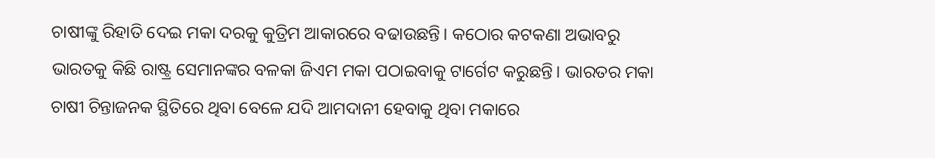ଚାଷୀଙ୍କୁ ରିହାତି ଦେଇ ମକା ଦରକୁ କୁତ୍ରିମ ଆକାରରେ ବଢାଉଛନ୍ତି। କଠୋର କଟକଣା ଅଭାବରୁ ଭାରତକୁ କିଛି ରାଷ୍ଟ୍ର ସେମାନଙ୍କର ବଳକା ଜିଏମ ମକା ପଠାଇବାକୁ ଟାର୍ଗେଟ କରୁଛନ୍ତି। ଭାରତର ମକା ଚାଷୀ ଚିନ୍ତାଜନକ ସ୍ଥିତିରେ ଥିବା ବେଳେ ଯଦି ଆମଦାନୀ ହେବାକୁ ଥିବା ମକାରେ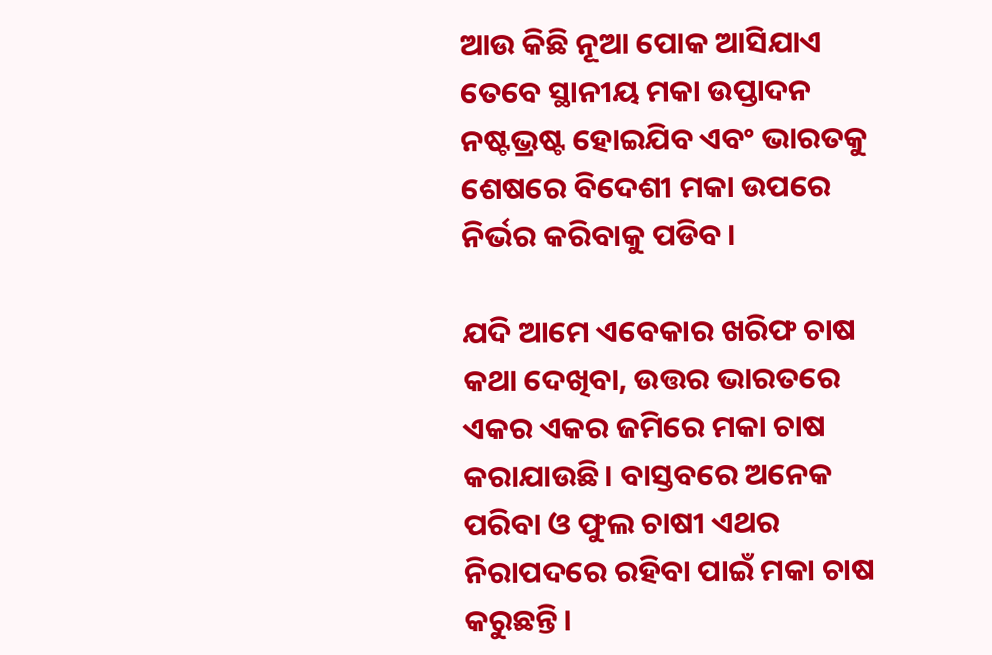ଆଉ କିଛି ନୂଆ ପୋକ ଆସିଯାଏ ତେବେ ସ୍ଥାନୀୟ ମକା ଉପ୍ତାଦନ ନଷ୍ଟଭ୍ରଷ୍ଟ ହୋଇଯିବ ଏବଂ ଭାରତକୁ ଶେଷରେ ବିଦେଶୀ ମକା ଉପରେ ନିର୍ଭର କରିବାକୁ ପଡିବ।

ଯଦି ଆମେ ଏବେକାର ଖରିଫ ଚାଷ କଥା ଦେଖିବା, ଉତ୍ତର ଭାରତରେ ଏକର ଏକର ଜମିରେ ମକା ଚାଷ କରାଯାଉଛି। ବାସ୍ତବରେ ଅନେକ ପରିବା ଓ ଫୁଲ ଚାଷୀ ଏଥର ନିରାପଦରେ ରହିବା ପାଇଁ ମକା ଚାଷ କରୁଛନ୍ତି।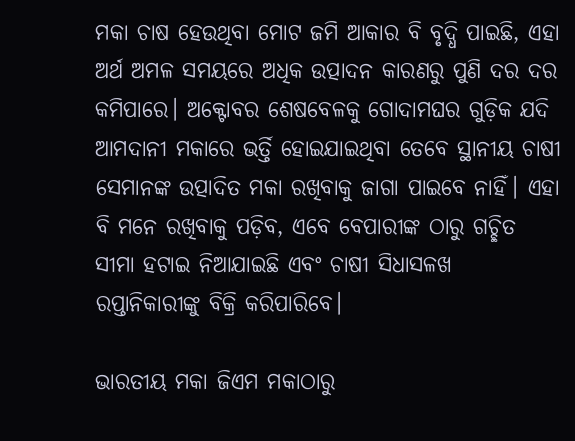ମକା ଚାଷ ହେଉଥିବା ମୋଟ ଜମି ଆକାର ବି ବୃଦ୍ଧି ପାଇଛି, ଏହା ଅର୍ଥ ଅମଳ ସମୟରେ ଅଧିକ ଉତ୍ପାଦନ କାରଣରୁ ପୁଣି ଦର ଦର କମିପାରେ। ଅକ୍ଟୋବର ଶେଷବେଳକୁ ଗୋଦାମଘର ଗୁଡ଼ିକ ଯଦି ଆମଦାନୀ ମକାରେ ଭର୍ତ୍ତି ହୋଇଯାଇଥିବା ତେବେ ସ୍ଥାନୀୟ ଚାଷୀ ସେମାନଙ୍କ ଉତ୍ପାଦିତ ମକା ରଖିବାକୁ ଜାଗା ପାଇବେ ନାହିଁ। ଏହା ବି ମନେ ରଖିବାକୁ ପଡ଼ିବ, ଏବେ ବେପାରୀଙ୍କ ଠାରୁ ଗଚ୍ଛିତ ସୀମା ହଟାଇ ନିଆଯାଇଛି ଏବଂ ଚାଷୀ ସିଧାସଳଖ ରପ୍ତାନିକାରୀଙ୍କୁ ବିକ୍ରି କରିପାରିବେ।

ଭାରତୀୟ ମକା ଜିଏମ ମକାଠାରୁ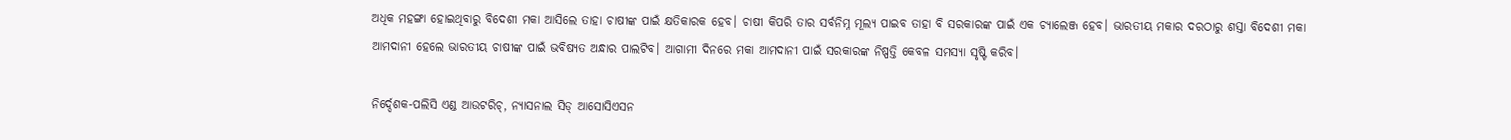ଅଧିକ ମହଙ୍ଗା ହୋଇଥିବାରୁ ବିଦେଶୀ ମକା ଆସିଲେ ତାହା ଚାଷୀଙ୍କ ପାଇଁ କ୍ଷତିକାରକ ହେବ। ଚାଷୀ କିପରି ତାର ସର୍ବନିମ୍ନ ମୂଲ୍ୟ ପାଇବ ତାହା ବି ସରକାରଙ୍କ ପାଇଁ ଏକ ଚ୍ୟାଲେଞ୍ଜ ହେବ। ଭାରତୀୟ ମକାର ଦରଠାରୁ ଶସ୍ତା ବିଦେଶୀ ମକା ଆମଦାନୀ ହେଲେ ଭାରତୀୟ ଚାଷୀଙ୍କ ପାଇଁ ଭବିଷ୍ୟତ ଅନ୍ଧାର ପାଲଟିବ। ଆଗାମୀ ଦିନରେ ମକା ଆମଦାନୀ ପାଇଁ ସରକାରଙ୍କ ନିଷ୍ପତ୍ତି କେବଳ ସମସ୍ୟା ସୃଷ୍ଟି କରିବ।

ନିର୍ଦ୍ଦେଶକ-ପଲିସି ଏଣ୍ଡ ଆଉଟରିଚ୍, ନ୍ୟାସନାଲ ସିଡ୍ ଆସୋସିଏସନ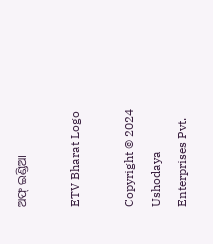ଅଫ୍ ଇଣ୍ଡିଆ

ETV Bharat Logo

Copyright © 2024 Ushodaya Enterprises Pvt.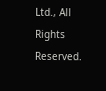Ltd., All Rights Reserved.